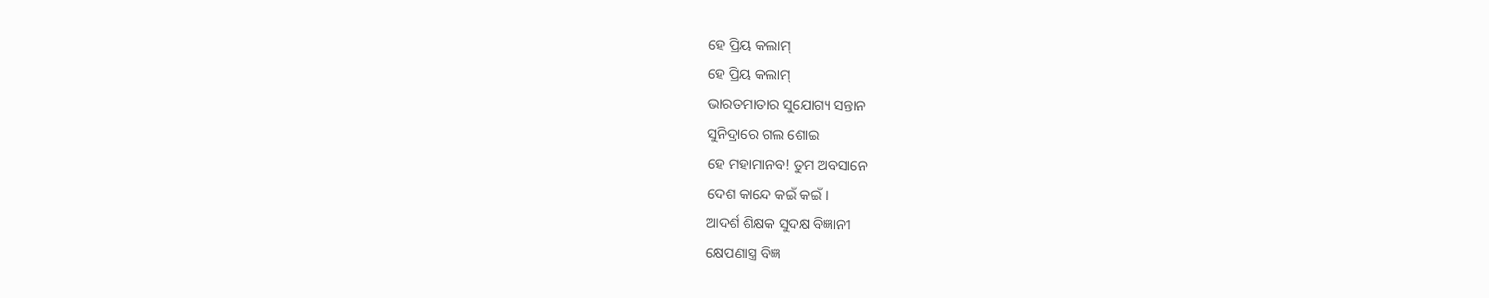ହେ ପ୍ରିୟ କଲାମ୍
ହେ ପ୍ରିୟ କଲାମ୍
ଭାରତମାତାର ସୁଯୋଗ୍ୟ ସନ୍ତାନ
ସୁନିଦ୍ରାରେ ଗଲ ଶୋଇ
ହେ ମହାମାନବ! ତୁମ ଅବସାନେ
ଦେଶ କାନ୍ଦେ କଇଁ କଇଁ।
ଆଦର୍ଶ ଶିକ୍ଷକ ସୁଦକ୍ଷ ବିଜ୍ଞାନୀ
କ୍ଷେପଣାସ୍ତ୍ର ବିଜ୍ଞ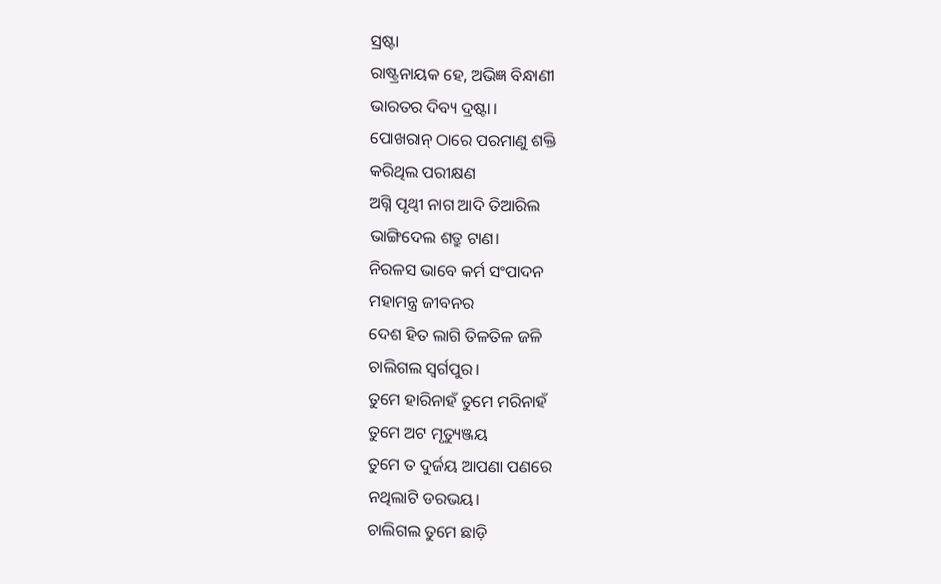ସ୍ରଷ୍ଟା
ରାଷ୍ଟ୍ରନାୟକ ହେ, ଅଭିଜ୍ଞ ବିନ୍ଧାଣୀ
ଭାରତର ଦିବ୍ୟ ଦ୍ରଷ୍ଟା।
ପୋଖରାନ୍ ଠାରେ ପରମାଣୁ ଶକ୍ତି
କରିଥିଲ ପରୀକ୍ଷଣ
ଅଗ୍ନି ପୃଥ୍ବୀ ନାଗ ଆଦି ତିଆରିଲ
ଭାଙ୍ଗିଦେଲ ଶତ୍ରୁ ଟାଣ।
ନିରଳସ ଭାବେ କର୍ମ ସଂପାଦନ
ମହାମନ୍ତ୍ର ଜୀବନର
ଦେଶ ହିତ ଲାଗି ତିଳତିଳ ଜଳି
ଚାଲିଗଲ ସ୍ବର୍ଗପୁର।
ତୁମେ ହାରିନାହଁ ତୁମେ ମରିନାହଁ
ତୁମେ ଅଟ ମୃତ୍ୟୁଞ୍ଜୟ
ତୁମେ ତ ଦୁର୍ଜୟ ଆପଣା ପଣରେ
ନଥିଲାଟି ଡରଭୟ।
ଚାଲିଗଲ ତୁମେ ଛାଡ଼ି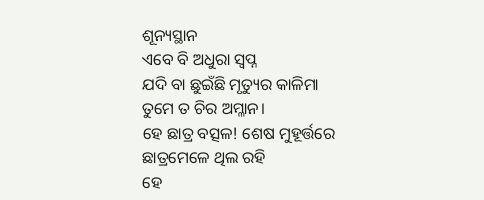ଶୂନ୍ୟସ୍ଥାନ
ଏବେ ବି ଅଧୁରା ସ୍ବପ୍ନ
ଯଦି ବା ଛୁଇଁଛି ମୃତ୍ୟୁର କାଳିମା
ତୁମେ ତ ଚିର ଅମ୍ଳାନ।
ହେ ଛାତ୍ର ବତ୍ସଳ! ଶେଷ ମୁହୂର୍ତ୍ତରେ
ଛାତ୍ରମେଳେ ଥିଲ ରହି
ହେ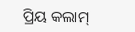ପ୍ରିୟ କଲାମ୍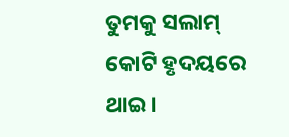ତୁମକୁ ସଲାମ୍
କୋଟି ହୃଦୟରେ ଥାଇ।